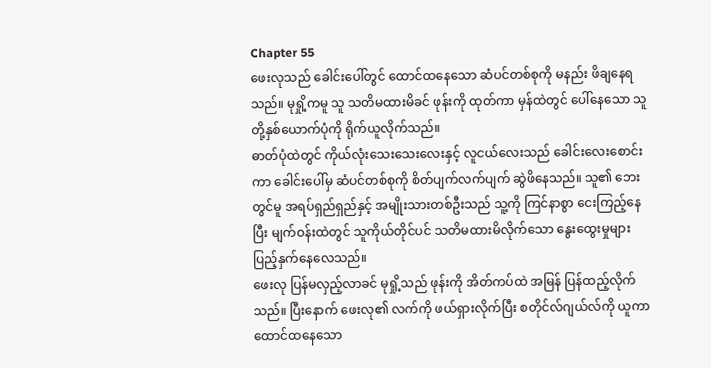Chapter 55
ဖေးလုသည် ခေါင်းပေါ်တွင် ထောင်ထနေသော ဆံပင်တစ်စုကို မနည်း ဖိချနေရသည်။ မုရှို့ကမူ သူ သတိမထားမိခင် ဖုန်းကို ထုတ်ကာ မှန်ထဲတွင် ပေါ်နေသော သူတို့နှစ်ယောက်ပုံကို ရိုက်ယူလိုက်သည်။
ဓာတ်ပုံထဲတွင် ကိုယ်လုံးသေးသေးလေးနှင့် လူငယ်လေးသည် ခေါင်းလေးစောင်းကာ ခေါင်းပေါ်မှ ဆံပင်တစ်စုကို စိတ်ပျက်လက်ပျက် ဆွဲဖိနေသည်။ သူ၏ ဘေးတွင်မူ အရပ်ရှည်ရှည်နှင့် အမျိုးသားတစ်ဦးသည် သူ့ကို ကြင်နာစွာ ငေးကြည့်နေပြီး မျက်ဝန်းထဲတွင် သူကိုယ်တိုင်ပင် သတိမထားမိလိုက်သော နွေးထွေးမှုများ ပြည့်နှက်နေလေသည်။
ဖေးလု ပြန်မလှည့်လာခင် မုရှို့သည် ဖုန်းကို အိတ်ကပ်ထဲ အမြန် ပြန်ထည့်လိုက်သည်။ ပြီးနောက် ဖေးလု၏ လက်ကို ဖယ်ရှားလိုက်ပြီး စတိုင်လ်ဂျယ်လ်ကို ယူကာ ထောင်ထနေသော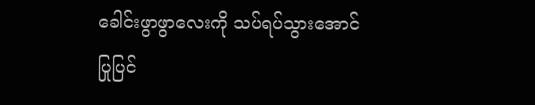ခေါင်းဖွာဖွာလေးကို သပ်ရပ်သွားအောင် ပြုပြင်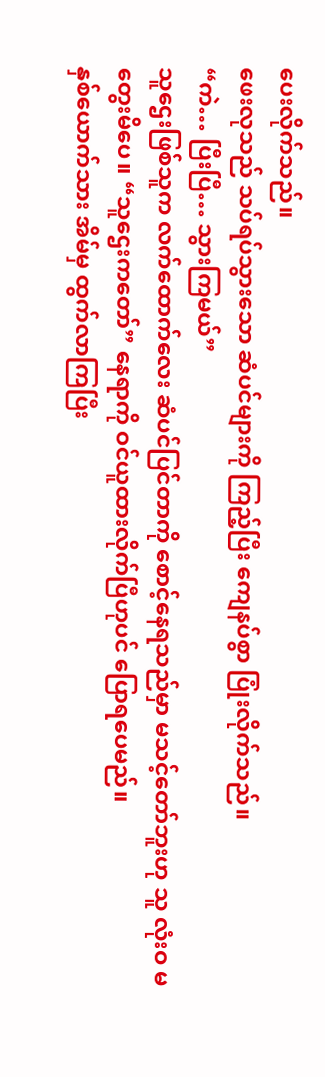ပေးလိုက်သည်။
ဖေးလုသည် သပ်ရပ်သွားသော ဆံပင်များကို ကြည့်ပြီး ကျေနပ်စွာ ပြုံးလိုက်သည်။
“ကဲ… ပြီးပြီ… သွားကြမယ်”
သူဌေးဖြစ်သူက လက်ထောက်လေး ဆံပင်ပြင်တာကို စောင့်နေရသည်မှာ မသင့်တော်ဘူးဟု သူ လုံးဝ မတွေးမိပေ။ “သူဌေးကတော်” နေရာကို ဝင်ယူထားလိုက်ပြီဟုပင် ပြောရပေမည်။
နှစ်ယောက်သား အိမ်မှ ထွက်လာကြပြီး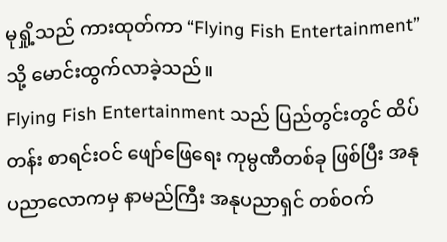မုရှို့သည် ကားထုတ်ကာ “Flying Fish Entertainment” သို့ မောင်းထွက်လာခဲ့သည်။
Flying Fish Entertainment သည် ပြည်တွင်းတွင် ထိပ်တန်း စာရင်းဝင် ဖျော်ဖြေရေး ကုမ္ပဏီတစ်ခု ဖြစ်ပြီး အနုပညာလောကမှ နာမည်ကြီး အနုပညာရှင် တစ်ဝက်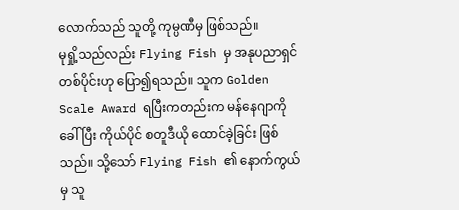လောက်သည် သူတို့ ကုမ္ပဏီမှ ဖြစ်သည်။
မုရှို့သည်လည်း Flying Fish မှ အနုပညာရှင် တစ်ပိုင်းဟု ပြော၍ရသည်။ သူက Golden Scale Award ရပြီးကတည်းက မန်နေဂျာကို ခေါ်ပြီး ကိုယ်ပိုင် စတူဒီယို ထောင်ခဲ့ခြင်း ဖြစ်သည်။ သို့သော် Flying Fish ၏ နောက်ကွယ်မှ သူ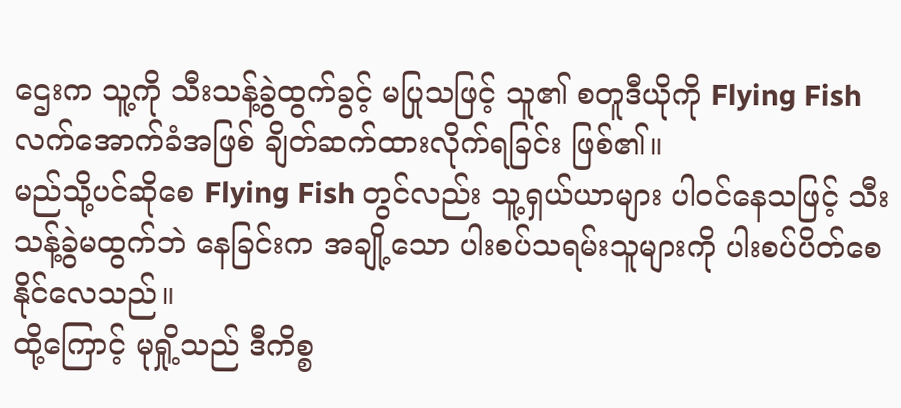ဌေးက သူ့ကို သီးသန့်ခွဲထွက်ခွင့် မပြုသဖြင့် သူ၏ စတူဒီယိုကို Flying Fish လက်အောက်ခံအဖြစ် ချိတ်ဆက်ထားလိုက်ရခြင်း ဖြစ်၏။
မည်သို့ပင်ဆိုစေ Flying Fish တွင်လည်း သူ့ရှယ်ယာများ ပါဝင်နေသဖြင့် သီးသန့်ခွဲမထွက်ဘဲ နေခြင်းက အချို့သော ပါးစပ်သရမ်းသူများကို ပါးစပ်ပိတ်စေနိုင်လေသည်။
ထို့ကြောင့် မုရှို့သည် ဒီကိစ္စ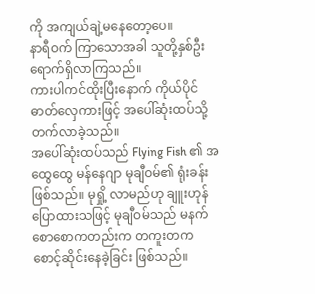ကို အကျယ်ချဲ့မနေတော့ပေ။
နာရီဝက် ကြာသောအခါ သူတို့နှစ်ဦး ရောက်ရှိလာကြသည်။
ကားပါကင်ထိုးပြီးနောက် ကိုယ်ပိုင်ဓာတ်လှေကားဖြင့် အပေါ်ဆုံးထပ်သို့ တက်လာခဲ့သည်။
အပေါ်ဆုံးထပ်သည် Flying Fish ၏ အထွေထွေ မန်နေဂျာ မုချီဝမ်၏ ရုံးခန်း ဖြစ်သည်။ မုရှို့ လာမည်ဟု ချူးဟုန် ပြောထားသဖြင့် မုချီဝမ်သည် မနက်စောစောကတည်းက တကူးတက စောင့်ဆိုင်းနေခဲ့ခြင်း ဖြစ်သည်။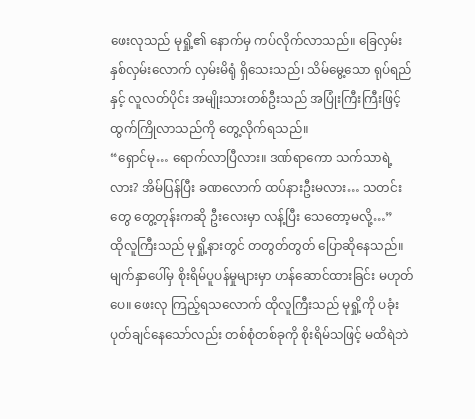ဖေးလုသည် မုရှို့၏ နောက်မှ ကပ်လိုက်လာသည်။ ခြေလှမ်း နှစ်လှမ်းလောက် လှမ်းမိရုံ ရှိသေးသည်၊ သိမ်မွေ့သော ရုပ်ရည်နှင့် လူလတ်ပိုင်း အမျိုးသားတစ်ဦးသည် အပြုံးကြီးကြီးဖြင့် ထွက်ကြိုလာသည်ကို တွေ့လိုက်ရသည်။
“ရှောင်မု… ရောက်လာပြီလား။ ဒဏ်ရာကော သက်သာရဲ့လား? အိမ်ပြန်ပြီး ခဏလောက် ထပ်နားဦးမလား… သတင်းတွေ တွေ့တုန်းကဆို ဦးလေးမှာ လန့်ပြီး သေတော့မလို့…”
ထိုလူကြီးသည် မုရှို့နားတွင် တတွတ်တွတ် ပြောဆိုနေသည်။ မျက်နှာပေါ်မှ စိုးရိမ်ပူပန်မှုများမှာ ဟန်ဆောင်ထားခြင်း မဟုတ်ပေ။ ဖေးလု ကြည့်ရသလောက် ထိုလူကြီးသည် မုရှို့ကို ပခုံးပုတ်ချင်နေသော်လည်း တစ်စုံတစ်ခုကို စိုးရိမ်သဖြင့် မထိရဲဘဲ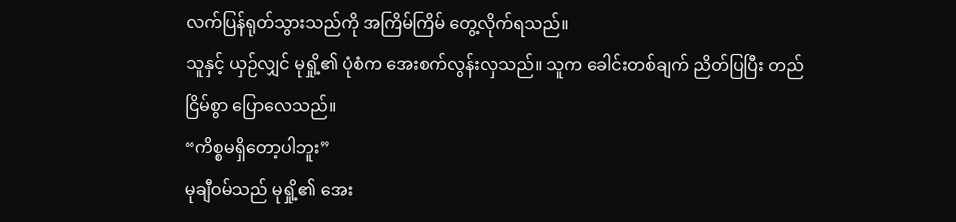လက်ပြန်ရုတ်သွားသည်ကို အကြိမ်ကြိမ် တွေ့လိုက်ရသည်။
သူနှင့် ယှဉ်လျှင် မုရှို့၏ ပုံစံက အေးစက်လွန်းလှသည်။ သူက ခေါင်းတစ်ချက် ညိတ်ပြပြီး တည်ငြိမ်စွာ ပြောလေသည်။
“ကိစ္စမရှိတော့ပါဘူး”
မုချီဝမ်သည် မုရှို့၏ အေး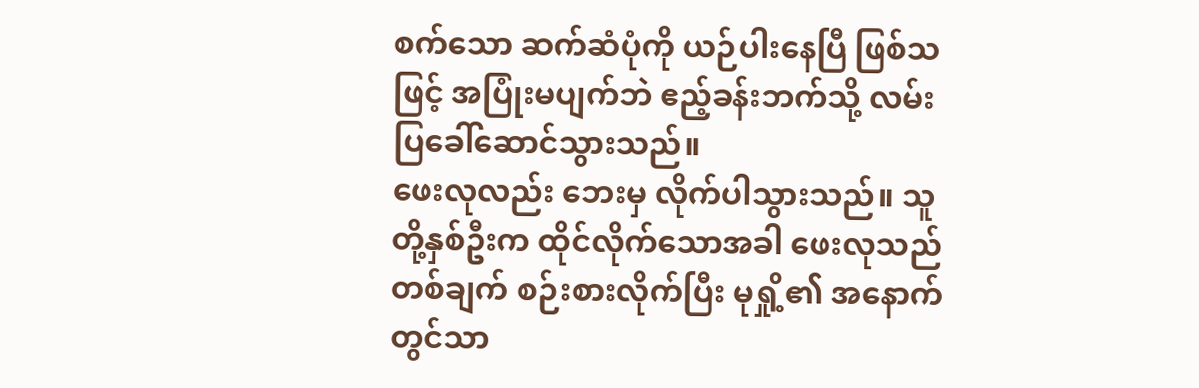စက်သော ဆက်ဆံပုံကို ယဉ်ပါးနေပြီ ဖြစ်သဖြင့် အပြုံးမပျက်ဘဲ ဧည့်ခန်းဘက်သို့ လမ်းပြခေါ်ဆောင်သွားသည်။
ဖေးလုလည်း ဘေးမှ လိုက်ပါသွားသည်။ သူတို့နှစ်ဦးက ထိုင်လိုက်သောအခါ ဖေးလုသည် တစ်ချက် စဉ်းစားလိုက်ပြီး မုရှို့၏ အနောက်တွင်သာ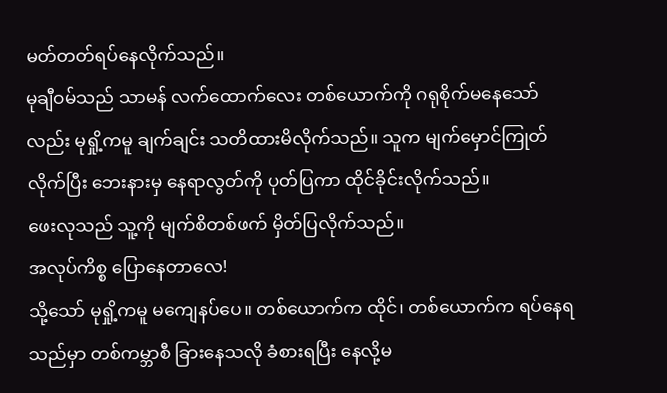မတ်တတ်ရပ်နေလိုက်သည်။
မုချီဝမ်သည် သာမန် လက်ထောက်လေး တစ်ယောက်ကို ဂရုစိုက်မနေသော်လည်း မုရှို့ကမူ ချက်ချင်း သတိထားမိလိုက်သည်။ သူက မျက်မှောင်ကြုတ်လိုက်ပြီး ဘေးနားမှ နေရာလွတ်ကို ပုတ်ပြကာ ထိုင်ခိုင်းလိုက်သည်။
ဖေးလုသည် သူ့ကို မျက်စိတစ်ဖက် မှိတ်ပြလိုက်သည်။
အလုပ်ကိစ္စ ပြောနေတာလေ!
သို့သော် မုရှို့ကမူ မကျေနပ်ပေ။ တစ်ယောက်က ထိုင်၊ တစ်ယောက်က ရပ်နေရသည်မှာ တစ်ကမ္ဘာစီ ခြားနေသလို ခံစားရပြီး နေလို့မ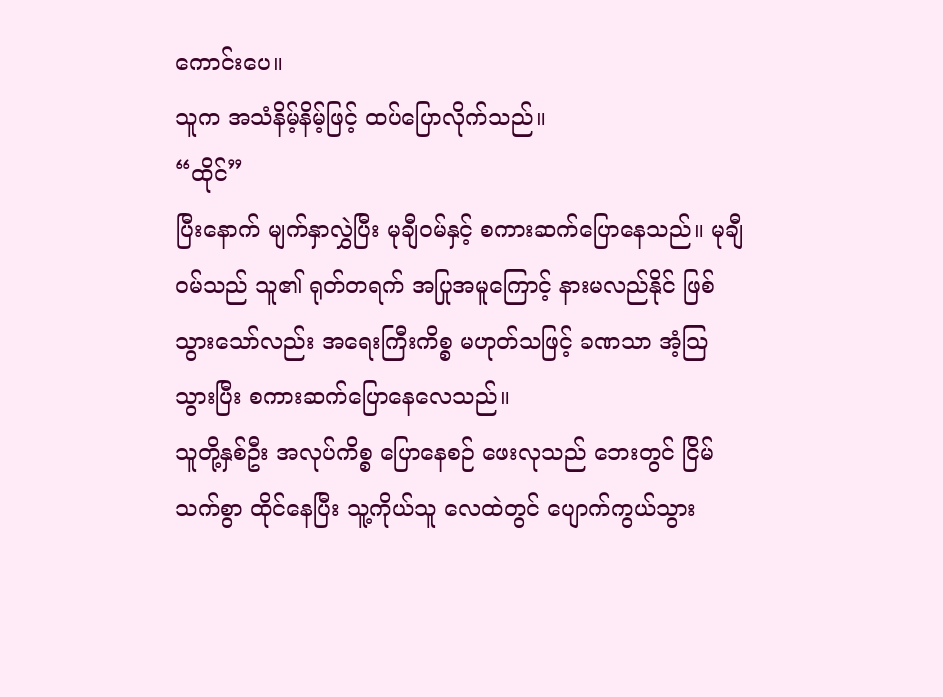ကောင်းပေ။
သူက အသံနိမ့်နိမ့်ဖြင့် ထပ်ပြောလိုက်သည်။
“ထိုင်”
ပြီးနောက် မျက်နှာလွှဲပြီး မုချီဝမ်နှင့် စကားဆက်ပြောနေသည်။ မုချီဝမ်သည် သူ၏ ရုတ်တရက် အပြုအမူကြောင့် နားမလည်နိုင် ဖြစ်သွားသော်လည်း အရေးကြီးကိစ္စ မဟုတ်သဖြင့် ခဏသာ အံ့သြသွားပြီး စကားဆက်ပြောနေလေသည်။
သူတို့နှစ်ဦး အလုပ်ကိစ္စ ပြောနေစဉ် ဖေးလုသည် ဘေးတွင် ငြိမ်သက်စွာ ထိုင်နေပြီး သူ့ကိုယ်သူ လေထဲတွင် ပျောက်ကွယ်သွား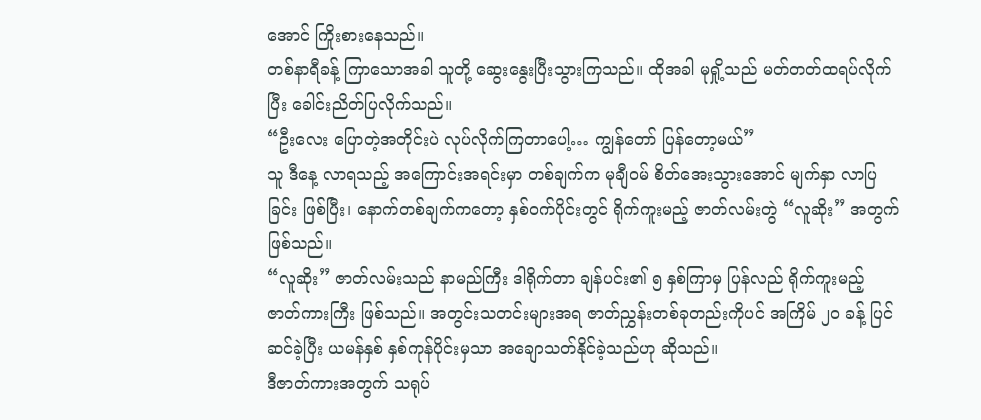အောင် ကြိုးစားနေသည်။
တစ်နာရီခန့် ကြာသောအခါ သူတို့ ဆွေးနွေးပြီးသွားကြသည်။ ထိုအခါ မုရှို့သည် မတ်တတ်ထရပ်လိုက်ပြီး ခေါင်းညိတ်ပြလိုက်သည်။
“ဦးလေး ပြောတဲ့အတိုင်းပဲ လုပ်လိုက်ကြတာပေါ့… ကျွန်တော် ပြန်တော့မယ်”
သူ ဒီနေ့ လာရသည့် အကြောင်းအရင်းမှာ တစ်ချက်က မုချီဝမ် စိတ်အေးသွားအောင် မျက်နှာ လာပြခြင်း ဖြစ်ပြီး၊ နောက်တစ်ချက်ကတော့ နှစ်ဝက်ပိုင်းတွင် ရိုက်ကူးမည့် ဇာတ်လမ်းတွဲ “လူဆိုး” အတွက် ဖြစ်သည်။
“လူဆိုး” ဇာတ်လမ်းသည် နာမည်ကြီး ဒါရိုက်တာ ချန်ပင်း၏ ၅ နှစ်ကြာမှ ပြန်လည် ရိုက်ကူးမည့် ဇာတ်ကားကြီး ဖြစ်သည်။ အတွင်းသတင်းများအရ ဇာတ်ညွှန်းတစ်ခုတည်းကိုပင် အကြိမ် ၂၀ ခန့် ပြင်ဆင်ခဲ့ပြီး ယမန်နှစ် နှစ်ကုန်ပိုင်းမှသာ အချောသတ်နိုင်ခဲ့သည်ဟု ဆိုသည်။
ဒီဇာတ်ကားအတွက် သရုပ်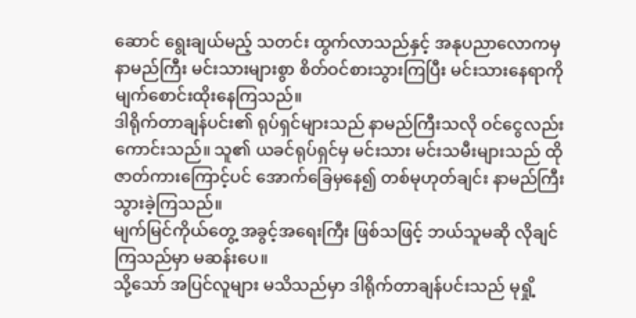ဆောင် ရွေးချယ်မည့် သတင်း ထွက်လာသည်နှင့် အနုပညာလောကမှ နာမည်ကြီး မင်းသားများစွာ စိတ်ဝင်စားသွားကြပြီး မင်းသားနေရာကို မျက်စောင်းထိုးနေကြသည်။
ဒါရိုက်တာချန်ပင်း၏ ရုပ်ရှင်များသည် နာမည်ကြီးသလို ဝင်ငွေလည်း ကောင်းသည်။ သူ၏ ယခင်ရုပ်ရှင်မှ မင်းသား မင်းသမီးများသည် ထိုဇာတ်ကားကြောင့်ပင် အောက်ခြေမှနေ၍ တစ်မုဟုတ်ချင်း နာမည်ကြီးသွားခဲ့ကြသည်။
မျက်မြင်ကိုယ်တွေ့ အခွင့်အရေးကြီး ဖြစ်သဖြင့် ဘယ်သူမဆို လိုချင်ကြသည်မှာ မဆန်းပေ။
သို့သော် အပြင်လူများ မသိသည်မှာ ဒါရိုက်တာချန်ပင်းသည် မုရှို့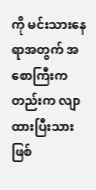ကို မင်းသားနေရာအတွက် အစောကြီးကတည်းက လျာထားပြီးသား ဖြစ်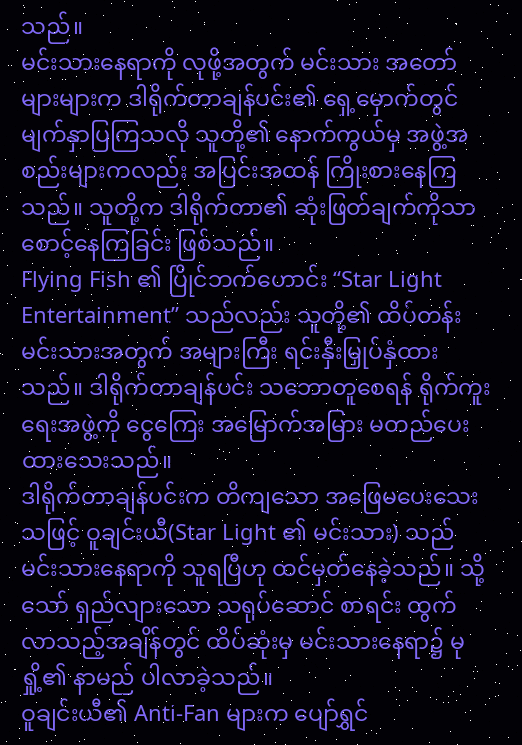သည်။
မင်းသားနေရာကို လုဖို့အတွက် မင်းသား အတော်များများက ဒါရိုက်တာချန်ပင်း၏ ရှေ့မှောက်တွင် မျက်နှာပြကြသလို သူတို့၏ နောက်ကွယ်မှ အဖွဲ့အစည်းများကလည်း အပြင်းအထန် ကြိုးစားနေကြသည်။ သူတို့က ဒါရိုက်တာ၏ ဆုံးဖြတ်ချက်ကိုသာ စောင့်နေကြခြင်း ဖြစ်သည်။
Flying Fish ၏ ပြိုင်ဘက်ဟောင်း “Star Light Entertainment” သည်လည်း သူတို့၏ ထိပ်တန်းမင်းသားအတွက် အများကြီး ရင်းနှီးမြှုပ်နှံထားသည်။ ဒါရိုက်တာချန်ပင်း သဘောတူစေရန် ရိုက်ကူးရေးအဖွဲ့ကို ငွေကြေး အမြောက်အမြား မတည်ပေးထားသေးသည်။
ဒါရိုက်တာချန်ပင်းက တိကျသော အဖြေမပေးသေးသဖြင့် ဝူချင်းယီ(Star Light ၏ မင်းသား) သည် မင်းသားနေရာကို သူရပြီဟု ထင်မှတ်နေခဲ့သည်။ သို့သော် ရှည်လျားသော သရုပ်ဆောင် စာရင်း ထွက်လာသည့်အချိန်တွင် ထိပ်ဆုံးမှ မင်းသားနေရာ၌ မုရှို့၏ နာမည် ပါလာခဲ့သည်။
ဝူချင်းယီ၏ Anti-Fan များက ပျော်ရွှင်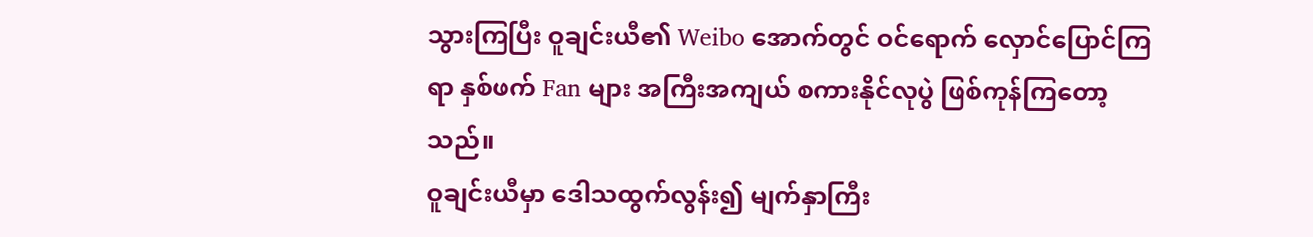သွားကြပြီး ဝူချင်းယီ၏ Weibo အောက်တွင် ဝင်ရောက် လှောင်ပြောင်ကြရာ နှစ်ဖက် Fan များ အကြီးအကျယ် စကားနိုင်လုပွဲ ဖြစ်ကုန်ကြတော့သည်။
ဝူချင်းယီမှာ ဒေါသထွက်လွန်း၍ မျက်နှာကြီး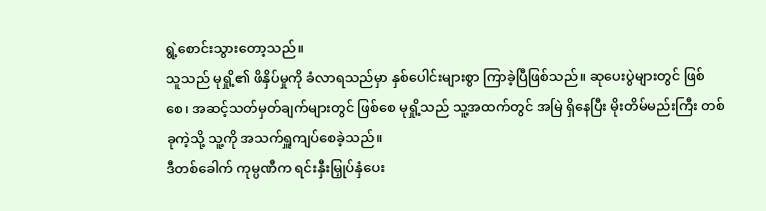ရွဲ့စောင်းသွားတော့သည်။
သူသည် မုရှို့၏ ဖိနှိပ်မှုကို ခံလာရသည်မှာ နှစ်ပေါင်းများစွာ ကြာခဲ့ပြီဖြစ်သည်။ ဆုပေးပွဲများတွင် ဖြစ်စေ၊ အဆင့်သတ်မှတ်ချက်များတွင် ဖြစ်စေ မုရှို့သည် သူ့အထက်တွင် အမြဲ ရှိနေပြီး မိုးတိမ်မည်းကြီး တစ်ခုကဲ့သို့ သူ့ကို အသက်ရှူကျပ်စေခဲ့သည်။
ဒီတစ်ခေါက် ကုမ္ပဏီက ရင်းနှီးမြှုပ်နှံပေး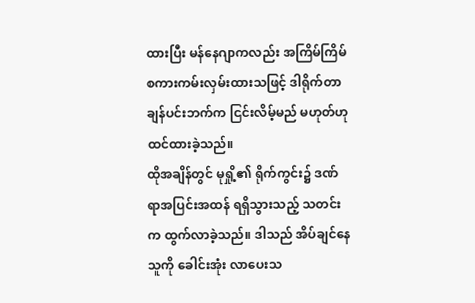ထားပြီး မန်နေဂျာကလည်း အကြိမ်ကြိမ် စကားကမ်းလှမ်းထားသဖြင့် ဒါရိုက်တာချန်ပင်းဘက်က ငြင်းလိမ့်မည် မဟုတ်ဟု ထင်ထားခဲ့သည်။
ထိုအချိန်တွင် မုရှို့၏ ရိုက်ကွင်း၌ ဒဏ်ရာအပြင်းအထန် ရရှိသွားသည့် သတင်းက ထွက်လာခဲ့သည်။ ဒါသည် အိပ်ချင်နေသူကို ခေါင်းအုံး လာပေးသ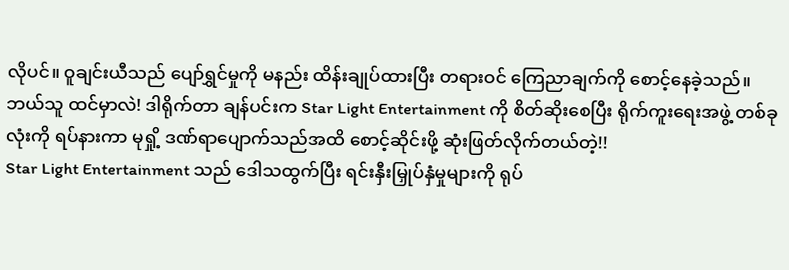လိုပင်။ ဝူချင်းယီသည် ပျော်ရွှင်မှုကို မနည်း ထိန်းချုပ်ထားပြီး တရားဝင် ကြေညာချက်ကို စောင့်နေခဲ့သည်။
ဘယ်သူ ထင်မှာလဲ! ဒါရိုက်တာ ချန်ပင်းက Star Light Entertainment ကို စိတ်ဆိုးစေပြီး ရိုက်ကူးရေးအဖွဲ့ တစ်ခုလုံးကို ရပ်နားကာ မုရှို့ ဒဏ်ရာပျောက်သည်အထိ စောင့်ဆိုင်းဖို့ ဆုံးဖြတ်လိုက်တယ်တဲ့!!
Star Light Entertainment သည် ဒေါသထွက်ပြီး ရင်းနှီးမြှုပ်နှံမှုများကို ရုပ်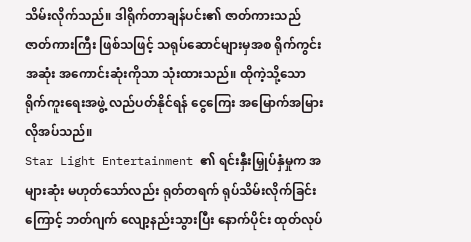သိမ်းလိုက်သည်။ ဒါရိုက်တာချန်ပင်း၏ ဇာတ်ကားသည် ဇာတ်ကားကြီး ဖြစ်သဖြင့် သရုပ်ဆောင်များမှအစ ရိုက်ကွင်းအဆုံး အကောင်းဆုံးကိုသာ သုံးထားသည်။ ထိုကဲ့သို့သော ရိုက်ကူးရေးအဖွဲ့ လည်ပတ်နိုင်ရန် ငွေကြေး အမြောက်အမြား လိုအပ်သည်။
Star Light Entertainment ၏ ရင်းနှီးမြှုပ်နှံမှုက အများဆုံး မဟုတ်သော်လည်း ရုတ်တရက် ရုပ်သိမ်းလိုက်ခြင်းကြောင့် ဘတ်ဂျက် လျော့နည်းသွားပြီး နောက်ပိုင်း ထုတ်လုပ်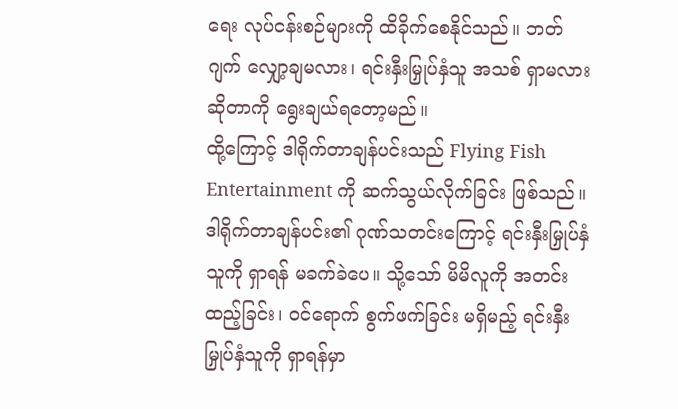ရေး လုပ်ငန်းစဉ်များကို ထိခိုက်စေနိုင်သည်။ ဘတ်ဂျက် လျှော့ချမလား၊ ရင်းနှီးမြှုပ်နှံသူ အသစ် ရှာမလားဆိုတာကို ရွေးချယ်ရတော့မည်။
ထို့ကြောင့် ဒါရိုက်တာချန်ပင်းသည် Flying Fish Entertainment ကို ဆက်သွယ်လိုက်ခြင်း ဖြစ်သည်။
ဒါရိုက်တာချန်ပင်း၏ ဂုဏ်သတင်းကြောင့် ရင်းနှီးမြှုပ်နှံသူကို ရှာရန် မခက်ခဲပေ။ သို့သော် မိမိလူကို အတင်းထည့်ခြင်း၊ ဝင်ရောက် စွက်ဖက်ခြင်း မရှိမည့် ရင်းနှီးမြှုပ်နှံသူကို ရှာရန်မှာ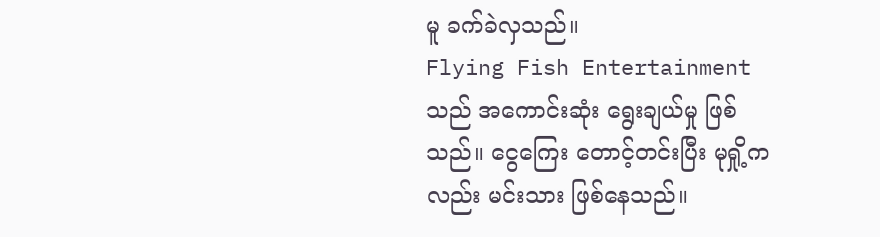မူ ခက်ခဲလှသည်။
Flying Fish Entertainment သည် အကောင်းဆုံး ရွေးချယ်မှု ဖြစ်သည်။ ငွေကြေး တောင့်တင်းပြီး မုရှို့ကလည်း မင်းသား ဖြစ်နေသည်။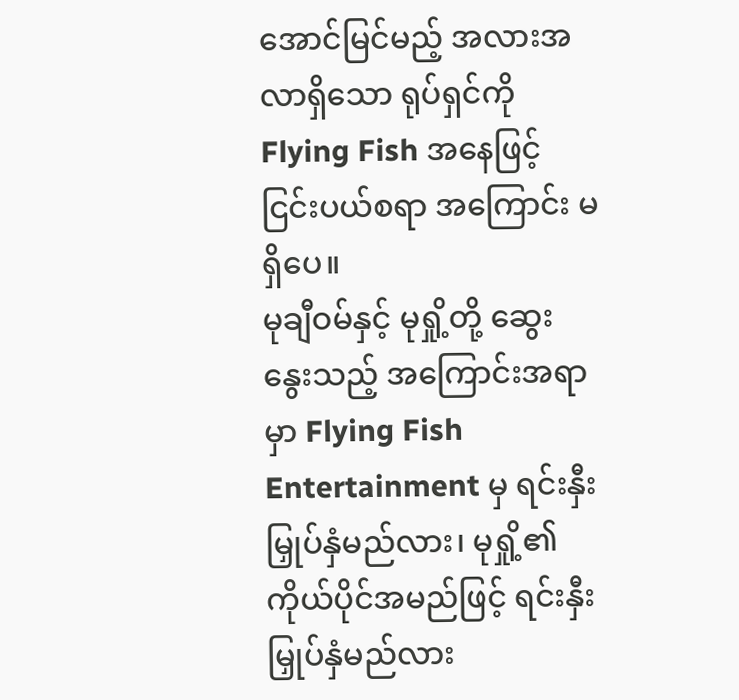အောင်မြင်မည့် အလားအလာရှိသော ရုပ်ရှင်ကို Flying Fish အနေဖြင့် ငြင်းပယ်စရာ အကြောင်း မရှိပေ။
မုချီဝမ်နှင့် မုရှို့တို့ ဆွေးနွေးသည့် အကြောင်းအရာမှာ Flying Fish Entertainment မှ ရင်းနှီးမြှုပ်နှံမည်လား၊ မုရှို့၏ ကိုယ်ပိုင်အမည်ဖြင့် ရင်းနှီးမြှုပ်နှံမည်လား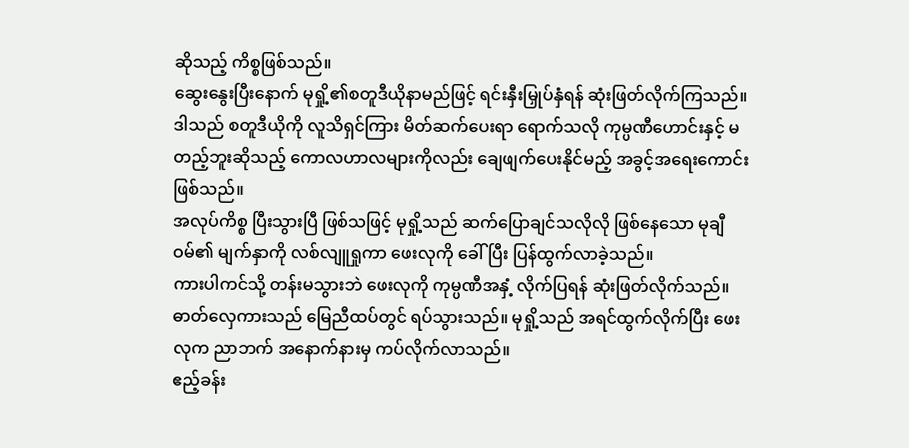ဆိုသည့် ကိစ္စဖြစ်သည်။
ဆွေးနွေးပြီးနောက် မုရှို့၏စတူဒီယိုနာမည်ဖြင့် ရင်းနှီးမြှုပ်နှံရန် ဆုံးဖြတ်လိုက်ကြသည်။
ဒါသည် စတူဒီယိုကို လူသိရှင်ကြား မိတ်ဆက်ပေးရာ ရောက်သလို ကုမ္ပဏီဟောင်းနှင့် မတည့်ဘူးဆိုသည့် ကောလဟာလများကိုလည်း ချေဖျက်ပေးနိုင်မည့် အခွင့်အရေးကောင်း ဖြစ်သည်။
အလုပ်ကိစ္စ ပြီးသွားပြီ ဖြစ်သဖြင့် မုရှို့သည် ဆက်ပြောချင်သလိုလို ဖြစ်နေသော မုချီဝမ်၏ မျက်နှာကို လစ်လျူရှုကာ ဖေးလုကို ခေါ်ပြီး ပြန်ထွက်လာခဲ့သည်။
ကားပါကင်သို့ တန်းမသွားဘဲ ဖေးလုကို ကုမ္ပဏီအနှံ့ လိုက်ပြရန် ဆုံးဖြတ်လိုက်သည်။
ဓာတ်လှေကားသည် မြေညီထပ်တွင် ရပ်သွားသည်။ မုရှို့သည် အရင်ထွက်လိုက်ပြီး ဖေးလုက ညာဘက် အနောက်နားမှ ကပ်လိုက်လာသည်။
ဧည့်ခန်း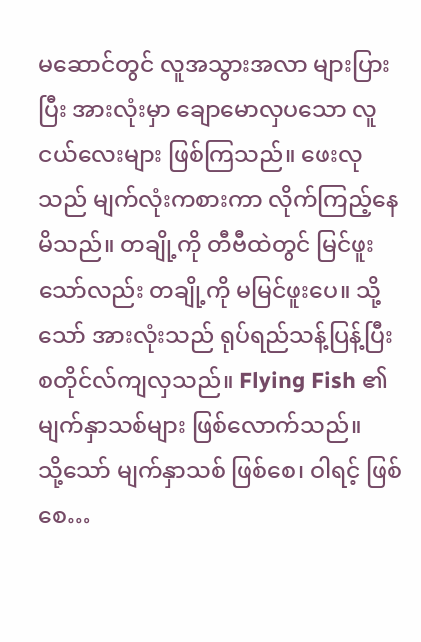မဆောင်တွင် လူအသွားအလာ များပြားပြီး အားလုံးမှာ ချောမောလှပသော လူငယ်လေးများ ဖြစ်ကြသည်။ ဖေးလုသည် မျက်လုံးကစားကာ လိုက်ကြည့်နေမိသည်။ တချို့ကို တီဗီထဲတွင် မြင်ဖူးသော်လည်း တချို့ကို မမြင်ဖူးပေ။ သို့သော် အားလုံးသည် ရုပ်ရည်သန့်ပြန့်ပြီး စတိုင်လ်ကျလှသည်။ Flying Fish ၏ မျက်နှာသစ်များ ဖြစ်လောက်သည်။
သို့သော် မျက်နှာသစ် ဖြစ်စေ၊ ဝါရင့် ဖြစ်စေ…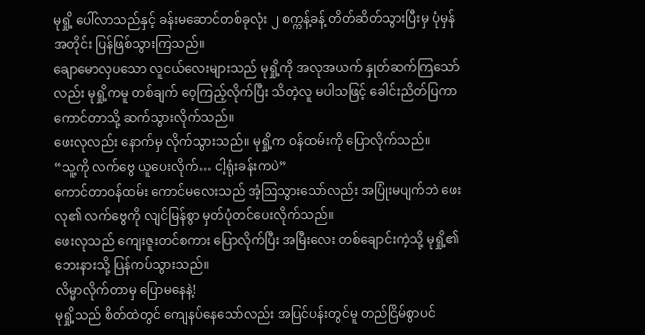မုရှို့ ပေါ်လာသည်နှင့် ခန်းမဆောင်တစ်ခုလုံး ၂ စက္ကန့်ခန့် တိတ်ဆိတ်သွားပြီးမှ ပုံမှန်အတိုင်း ပြန်ဖြစ်သွားကြသည်။
ချောမောလှပသော လူငယ်လေးများသည် မုရှို့ကို အလုအယက် နှုတ်ဆက်ကြသော်လည်း မုရှို့ကမူ တစ်ချက် ဝေ့ကြည့်လိုက်ပြီး သိတဲ့လူ မပါသဖြင့် ခေါင်းညိတ်ပြကာ ကောင်တာသို့ ဆက်သွားလိုက်သည်။
ဖေးလုလည်း နောက်မှ လိုက်သွားသည်။ မုရှို့က ဝန်ထမ်းကို ပြောလိုက်သည်။
“သူ့ကို လက်ဗွေ ယူပေးလိုက်… ငါ့ရုံးခန်းကပဲ”
ကောင်တာဝန်ထမ်း ကောင်မလေးသည် အံ့သြသွားသော်လည်း အပြုံးမပျက်ဘဲ ဖေးလု၏ လက်ဗွေကို လျင်မြန်စွာ မှတ်ပုံတင်ပေးလိုက်သည်။
ဖေးလုသည် ကျေးဇူးတင်စကား ပြောလိုက်ပြီး အမြီးလေး တစ်ချောင်းကဲ့သို့ မုရှို့၏ ဘေးနားသို့ ပြန်ကပ်သွားသည်။
လိမ္မာလိုက်တာမှ ပြောမနေနဲ့!
မုရှို့သည် စိတ်ထဲတွင် ကျေနပ်နေသော်လည်း အပြင်ပန်းတွင်မူ တည်ငြိမ်စွာပင်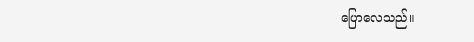ပြောလေသည်။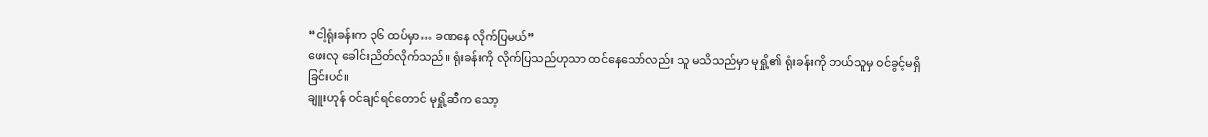“ငါ့ရုံးခန်းက ၃၆ ထပ်မှာ… ခဏနေ လိုက်ပြမယ်”
ဖေးလု ခေါင်းညိတ်လိုက်သည်။ ရုံးခန်းကို လိုက်ပြသည်ဟုသာ ထင်နေသော်လည်း သူ မသိသည်မှာ မုရှို့၏ ရုံးခန်းကို ဘယ်သူမှ ဝင်ခွင့်မရှိခြင်းပင်။
ချူးဟုန် ဝင်ချင်ရင်တောင် မုရှို့ဆီက သော့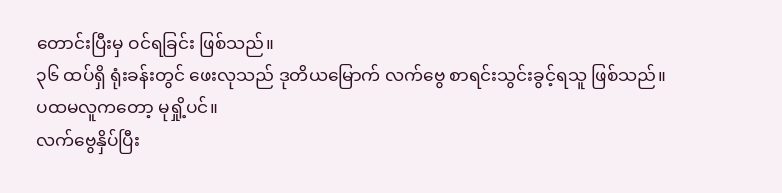တောင်းပြီးမှ ဝင်ရခြင်း ဖြစ်သည်။
၃၆ ထပ်ရှိ ရုံးခန်းတွင် ဖေးလုသည် ဒုတိယမြောက် လက်ဗွေ စာရင်းသွင်းခွင့်ရသူ ဖြစ်သည်။
ပထမလူကတော့ မုရှို့ပင်။
လက်ဗွေနှိပ်ပြီး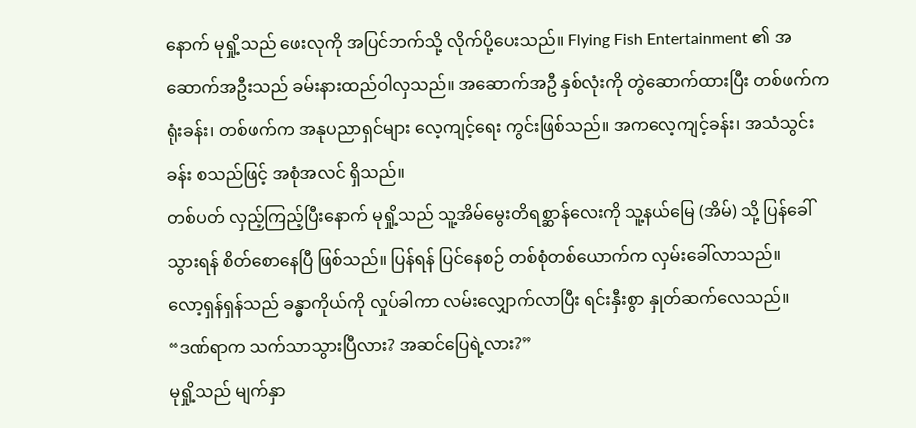နောက် မုရှို့သည် ဖေးလုကို အပြင်ဘက်သို့ လိုက်ပို့ပေးသည်။ Flying Fish Entertainment ၏ အဆောက်အဦးသည် ခမ်းနားထည်ဝါလှသည်။ အဆောက်အဦ နှစ်လုံးကို တွဲဆောက်ထားပြီး တစ်ဖက်က ရုံးခန်း၊ တစ်ဖက်က အနုပညာရှင်များ လေ့ကျင့်ရေး ကွင်းဖြစ်သည်။ အကလေ့ကျင့်ခန်း၊ အသံသွင်းခန်း စသည်ဖြင့် အစုံအလင် ရှိသည်။
တစ်ပတ် လှည့်ကြည့်ပြီးနောက် မုရှို့သည် သူ့အိမ်မွေးတိရစ္ဆာန်လေးကို သူ့နယ်မြေ (အိမ်) သို့ ပြန်ခေါ်သွားရန် စိတ်စောနေပြီ ဖြစ်သည်။ ပြန်ရန် ပြင်နေစဉ် တစ်စုံတစ်ယောက်က လှမ်းခေါ်လာသည်။
လော့ရှန်ရှန်သည် ခန္ဓာကိုယ်ကို လှုပ်ခါကာ လမ်းလျှောက်လာပြီး ရင်းနှီးစွာ နှုတ်ဆက်လေသည်။
“ဒဏ်ရာက သက်သာသွားပြီလား? အဆင်ပြေရဲ့လား?”
မုရှို့သည် မျက်နှာ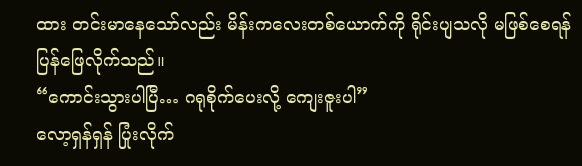ထား တင်းမာနေသော်လည်း မိန်းကလေးတစ်ယောက်ကို ရိုင်းပျသလို မဖြစ်စေရန် ပြန်ဖြေလိုက်သည်။
“ကောင်းသွားပါပြီ… ဂရုစိုက်ပေးလို့ ကျေးဇူးပါ”
လော့ရှန်ရှန် ပြုံးလိုက်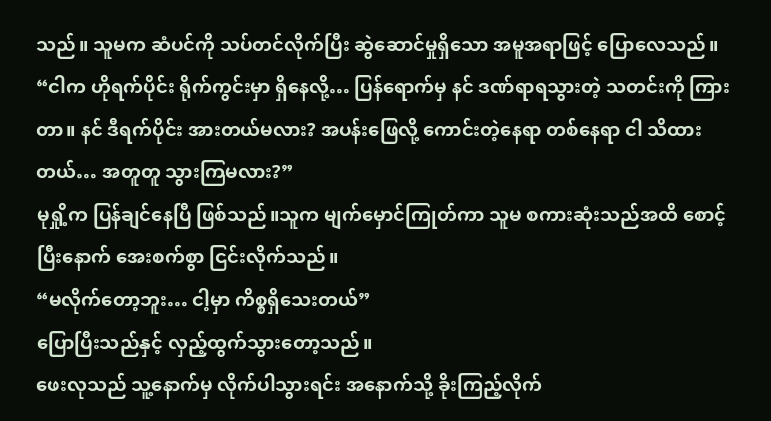သည်။ သူမက ဆံပင်ကို သပ်တင်လိုက်ပြီး ဆွဲဆောင်မှုရှိသော အမူအရာဖြင့် ပြောလေသည်။
“ငါက ဟိုရက်ပိုင်း ရိုက်ကွင်းမှာ ရှိနေလို့… ပြန်ရောက်မှ နင် ဒဏ်ရာရသွားတဲ့ သတင်းကို ကြားတာ။ နင် ဒီရက်ပိုင်း အားတယ်မလား? အပန်းဖြေလို့ ကောင်းတဲ့နေရာ တစ်နေရာ ငါ သိထားတယ်… အတူတူ သွားကြမလား?”
မုရှို့က ပြန်ချင်နေပြီ ဖြစ်သည်။သူက မျက်မှောင်ကြုတ်ကာ သူမ စကားဆုံးသည်အထိ စောင့်ပြီးနောက် အေးစက်စွာ ငြင်းလိုက်သည်။
“မလိုက်တော့ဘူး… ငါ့မှာ ကိစ္စရှိသေးတယ်”
ပြောပြီးသည်နှင့် လှည့်ထွက်သွားတော့သည်။
ဖေးလုသည် သူ့နောက်မှ လိုက်ပါသွားရင်း အနောက်သို့ ခိုးကြည့်လိုက်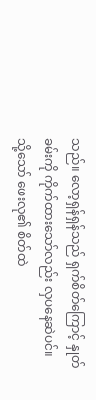သည်။ လော့ရှန်ရှန်သည် ရှက်စိတ်ကြောင့် နှုတ်ခမ်းကို ကိုက်ထားသော်လည်း လှပနေဆဲပင်။
သို့သော် ဖေးလု၏ စိတ်ထဲ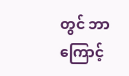တွင် ဘာကြောင့်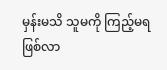မှန်းမသိ သူမကို ကြည့်မရ ဖြစ်လာ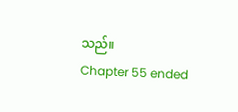သည်။
Chapter 55 ended